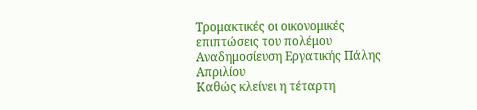Τρομακτικές οι οικονομικές επιπτώσεις του πολέμου
Αναδημοσίευση Εργατικής Πάλης Απριλίου
Καθώς κλείνει η τέταρτη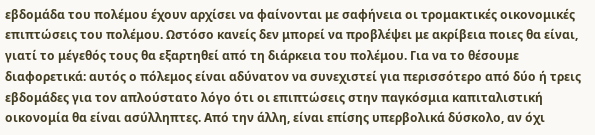εβδομάδα του πολέμου έχουν αρχίσει να φαίνονται με σαφήνεια οι τρομακτικές οικονομικές επιπτώσεις του πολέμου. Ωστόσο κανείς δεν μπορεί να προβλέψει με ακρίβεια ποιες θα είναι, γιατί το μέγεθός τους θα εξαρτηθεί από τη διάρκεια του πολέμου. Για να το θέσουμε διαφορετικά: αυτός ο πόλεμος είναι αδύνατον να συνεχιστεί για περισσότερο από δύο ή τρεις εβδομάδες για τον απλούστατο λόγο ότι οι επιπτώσεις στην παγκόσμια καπιταλιστική οικονομία θα είναι ασύλληπτες. Από την άλλη, είναι επίσης υπερβολικά δύσκολο, αν όχι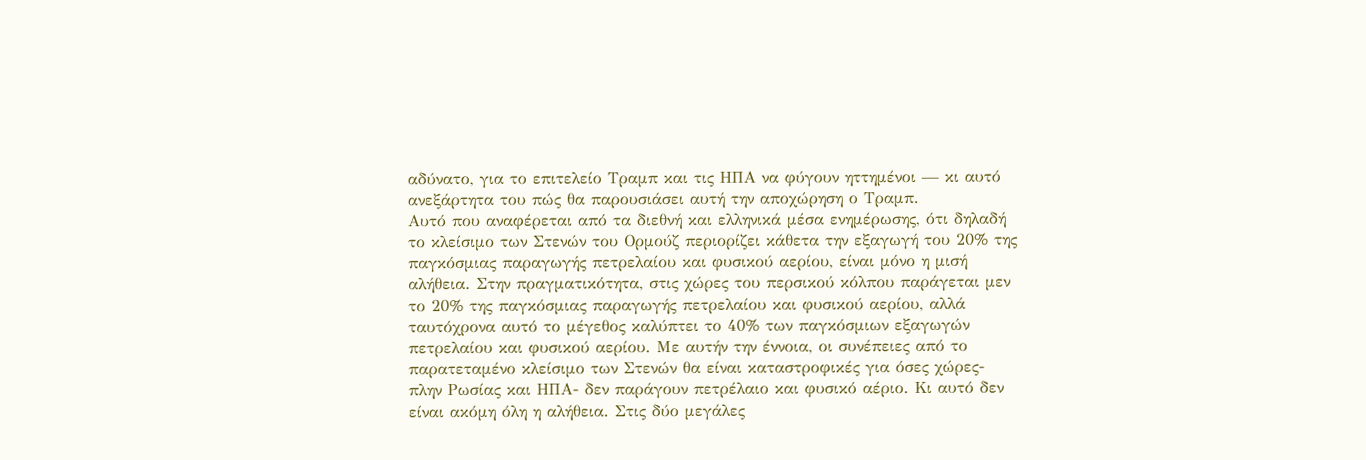αδύνατο, για το επιτελείο Τραμπ και τις ΗΠΑ να φύγουν ηττημένοι — κι αυτό ανεξάρτητα του πώς θα παρουσιάσει αυτή την αποχώρηση ο Τραμπ.
Αυτό που αναφέρεται από τα διεθνή και ελληνικά μέσα ενημέρωσης, ότι δηλαδή το κλείσιμο των Στενών του Ορμούζ περιορίζει κάθετα την εξαγωγή του 20% της παγκόσμιας παραγωγής πετρελαίου και φυσικού αερίου, είναι μόνο η μισή αλήθεια. Στην πραγματικότητα, στις χώρες του περσικού κόλπου παράγεται μεν το 20% της παγκόσμιας παραγωγής πετρελαίου και φυσικού αερίου, αλλά ταυτόχρονα αυτό το μέγεθος καλύπτει το 40% των παγκόσμιων εξαγωγών πετρελαίου και φυσικού αερίου. Με αυτήν την έννοια, οι συνέπειες από το παρατεταμένο κλείσιμο των Στενών θα είναι καταστροφικές για όσες χώρες- πλην Ρωσίας και ΗΠΑ- δεν παράγουν πετρέλαιο και φυσικό αέριο. Κι αυτό δεν είναι ακόμη όλη η αλήθεια. Στις δύο μεγάλες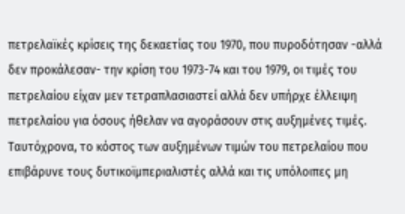πετρελαϊκές κρίσεις της δεκαετίας του 1970, που πυροδότησαν -αλλά δεν προκάλεσαν- την κρίση του 1973-74 και του 1979, οι τιμές του πετρελαίου είχαν μεν τετραπλασιαστεί αλλά δεν υπήρχε έλλειψη πετρελαίου για όσους ήθελαν να αγοράσουν στις αυξημένες τιμές. Ταυτόχρονα, το κόστος των αυξημένων τιμών του πετρελαίου που επιβάρυνε τους δυτικοϊμπεριαλιστές αλλά και τις υπόλοιπες μη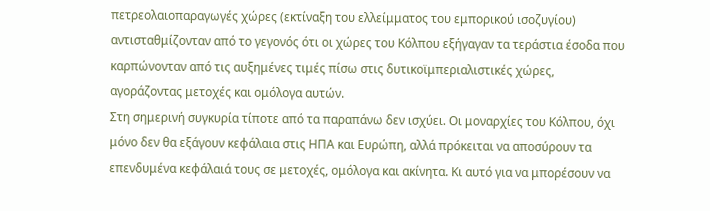πετρεολαιοπαραγωγές χώρες (εκτίναξη του ελλείμματος του εμπορικού ισοζυγίου) αντισταθμίζονταν από το γεγονός ότι οι χώρες του Κόλπου εξήγαγαν τα τεράστια έσοδα που καρπώνονταν από τις αυξημένες τιμές πίσω στις δυτικοϊμπεριαλιστικές χώρες, αγοράζοντας μετοχές και ομόλογα αυτών.
Στη σημερινή συγκυρία τίποτε από τα παραπάνω δεν ισχύει. Οι μοναρχίες του Κόλπου, όχι μόνο δεν θα εξάγουν κεφάλαια στις ΗΠΑ και Ευρώπη, αλλά πρόκειται να αποσύρουν τα επενδυμένα κεφάλαιά τους σε μετοχές, ομόλογα και ακίνητα. Κι αυτό για να μπορέσουν να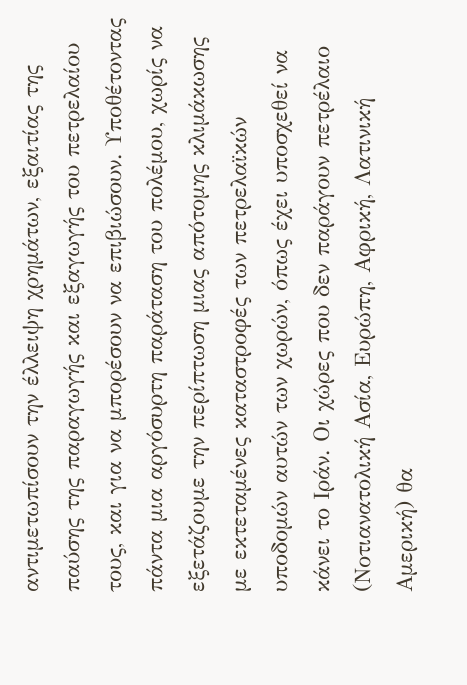αντιμετωπίσουν την έλλειψη χρημάτων, εξαιτίας της παύσης της παραγωγής και εξαγωγής του πετρελαίου τους, και για να μπορέσουν να επιβιώσουν. Υποθέτοντας πάντα μια αργόσυρτη παράταση του πολέμου, χωρίς να εξετάζουμε την περίπτωση μιας απότομης κλιμάκωσης με εκτεταμένες καταστροφές των πετρελαϊκών υποδομών αυτών των χωρών, όπως έχει υποσχεθεί να κάνει το Ιράν. Οι χώρες που δεν παράγουν πετρέλαιο (Νοτιανατολική Ασία, Ευρώπη, Αφρική, Λατινική Αμερική) θα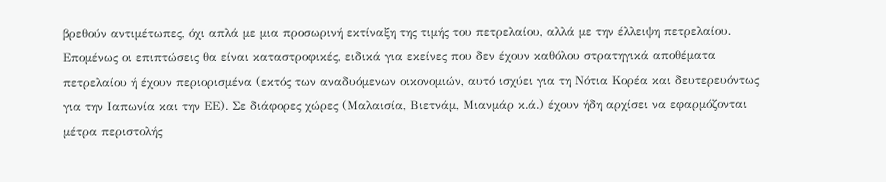βρεθούν αντιμέτωπες, όχι απλά με μια προσωρινή εκτίναξη της τιμής του πετρελαίου, αλλά με την έλλειψη πετρελαίου. Επομένως οι επιπτώσεις θα είναι καταστροφικές, ειδικά για εκείνες που δεν έχουν καθόλου στρατηγικά αποθέματα πετρελαίου ή έχουν περιορισμένα (εκτός των αναδυόμενων οικονομιών, αυτό ισχύει για τη Νότια Κορέα και δευτερευόντως για την Ιαπωνία και την ΕΕ). Σε διάφορες χώρες (Μαλαισία, Βιετνάμ, Μιανμάρ κ.ά.) έχουν ήδη αρχίσει να εφαρμόζονται μέτρα περιστολής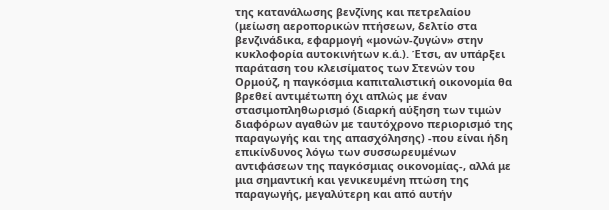της κατανάλωσης βενζίνης και πετρελαίου (μείωση αεροπορικών πτήσεων, δελτίο στα βενζινάδικα, εφαρμογή «μονών-ζυγών» στην κυκλοφορία αυτοκινήτων κ.ά.). Έτσι, αν υπάρξει παράταση του κλεισίματος των Στενών του Ορμούζ, η παγκόσμια καπιταλιστική οικονομία θα βρεθεί αντιμέτωπη όχι απλώς με έναν στασιμοπληθωρισμό (διαρκή αύξηση των τιμών διαφόρων αγαθών με ταυτόχρονο περιορισμό της παραγωγής και της απασχόλησης) -που είναι ήδη επικίνδυνος λόγω των συσσωρευμένων αντιφάσεων της παγκόσμιας οικονομίας-, αλλά με μια σημαντική και γενικευμένη πτώση της παραγωγής, μεγαλύτερη και από αυτήν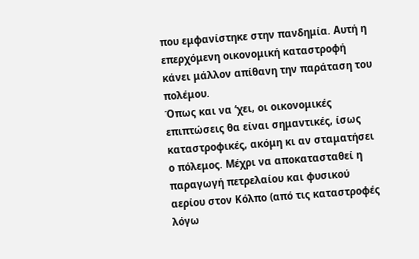που εμφανίστηκε στην πανδημία. Αυτή η επερχόμενη οικονομική καταστροφή κάνει μάλλον απίθανη την παράταση του πολέμου.
Όπως και να ‘χει, οι οικονομικές επιπτώσεις θα είναι σημαντικές, ίσως καταστροφικές, ακόμη κι αν σταματήσει ο πόλεμος. Μέχρι να αποκατασταθεί η παραγωγή πετρελαίου και φυσικού αερίου στον Κόλπο (από τις καταστροφές λόγω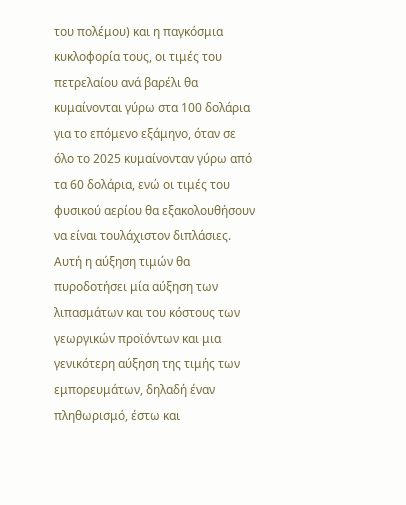του πολέμου) και η παγκόσμια κυκλοφορία τους, οι τιμές του πετρελαίου ανά βαρέλι θα κυμαίνονται γύρω στα 100 δολάρια για το επόμενο εξάμηνο, όταν σε όλο το 2025 κυμαίνονταν γύρω από τα 60 δολάρια, ενώ οι τιμές του φυσικού αερίου θα εξακολουθήσουν να είναι τουλάχιστον διπλάσιες. Αυτή η αύξηση τιμών θα πυροδοτήσει μία αύξηση των λιπασμάτων και του κόστους των γεωργικών προϊόντων και μια γενικότερη αύξηση της τιμής των εμπορευμάτων, δηλαδή έναν πληθωρισμό, έστω και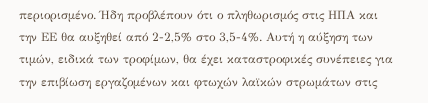περιορισμένο. Ήδη προβλέπουν ότι ο πληθωρισμός στις ΗΠΑ και την ΕΕ θα αυξηθεί από 2-2,5% στο 3,5-4%. Αυτή η αύξηση των τιμών, ειδικά των τροφίμων, θα έχει καταστροφικές συνέπειες για την επιβίωση εργαζομένων και φτωχών λαϊκών στρωμάτων στις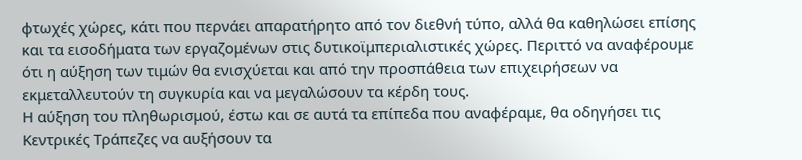φτωχές χώρες, κάτι που περνάει απαρατήρητο από τον διεθνή τύπο, αλλά θα καθηλώσει επίσης και τα εισοδήματα των εργαζομένων στις δυτικοϊμπεριαλιστικές χώρες. Περιττό να αναφέρουμε ότι η αύξηση των τιμών θα ενισχύεται και από την προσπάθεια των επιχειρήσεων να εκμεταλλευτούν τη συγκυρία και να μεγαλώσουν τα κέρδη τους.
Η αύξηση του πληθωρισμού, έστω και σε αυτά τα επίπεδα που αναφέραμε, θα οδηγήσει τις Κεντρικές Τράπεζες να αυξήσουν τα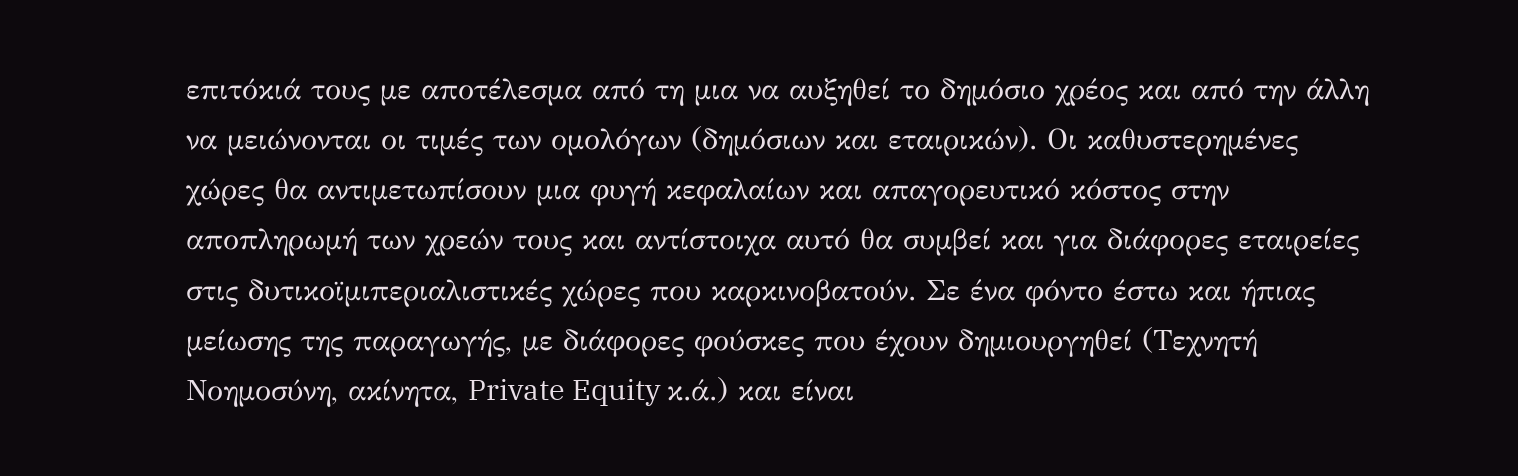επιτόκιά τους με αποτέλεσμα από τη μια να αυξηθεί το δημόσιο χρέος και από την άλλη να μειώνονται οι τιμές των ομολόγων (δημόσιων και εταιρικών). Οι καθυστερημένες χώρες θα αντιμετωπίσουν μια φυγή κεφαλαίων και απαγορευτικό κόστος στην αποπληρωμή των χρεών τους και αντίστοιχα αυτό θα συμβεί και για διάφορες εταιρείες στις δυτικοϊμιπεριαλιστικές χώρες που καρκινοβατούν. Σε ένα φόντο έστω και ήπιας μείωσης της παραγωγής, με διάφορες φούσκες που έχουν δημιουργηθεί (Τεχνητή Νοημοσύνη, ακίνητα, Private Equity κ.ά.) και είναι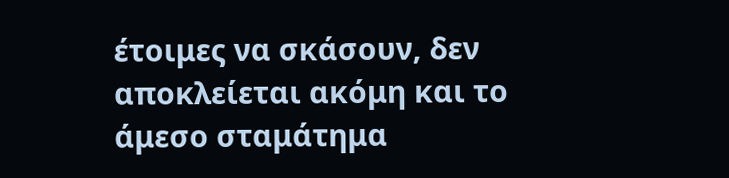έτοιμες να σκάσουν, δεν αποκλείεται ακόμη και το άμεσο σταμάτημα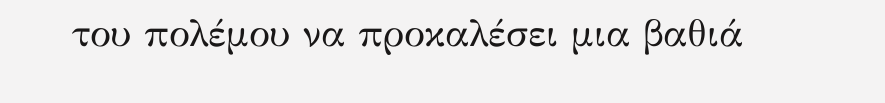του πολέμου να προκαλέσει μια βαθιά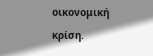οικονομική κρίση.